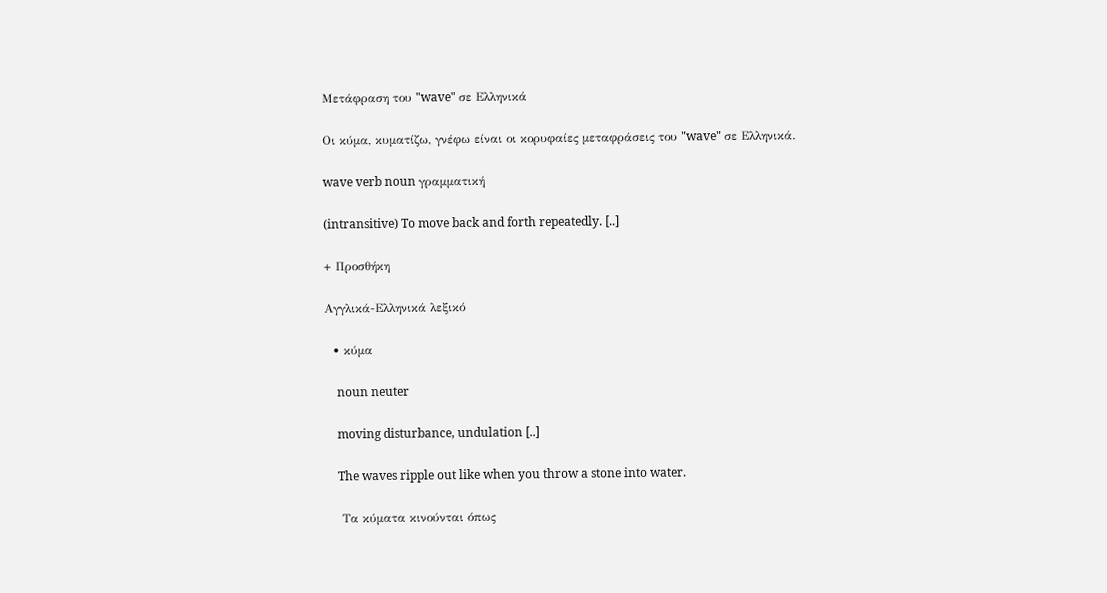Μετάφραση του "wave" σε Ελληνικά

Οι κύμα, κυματίζω, γνέφω είναι οι κορυφαίες μεταφράσεις του "wave" σε Ελληνικά.

wave verb noun γραμματική

(intransitive) To move back and forth repeatedly. [..]

+ Προσθήκη

Αγγλικά-Ελληνικά λεξικό

  • κύμα

    noun neuter

    moving disturbance, undulation [..]

    The waves ripple out like when you throw a stone into water.

    Τα κύματα κινούνται όπως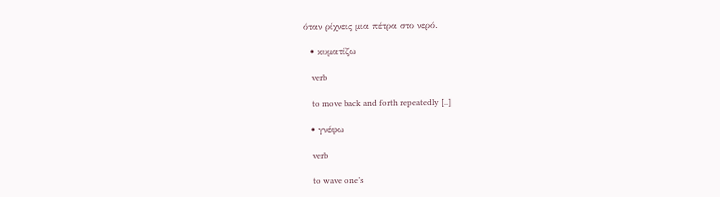όταν ρίχνεις μια πέτρα στο νερό.

  • κυματίζω

    verb

    to move back and forth repeatedly [..]

  • γνέφω

    verb

    to wave one’s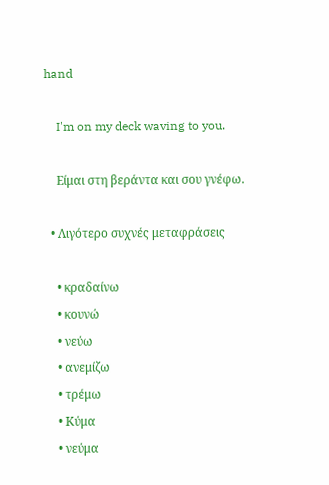hand

    I'm on my deck waving to you.

    Είμαι στη βεράντα και σου γνέφω.

  • Λιγότερο συχνές μεταφράσεις

    • κραδαίνω
    • κουνώ
    • νεύω
    • ανεμίζω
    • τρέμω
    • Κύμα
    • νεύμα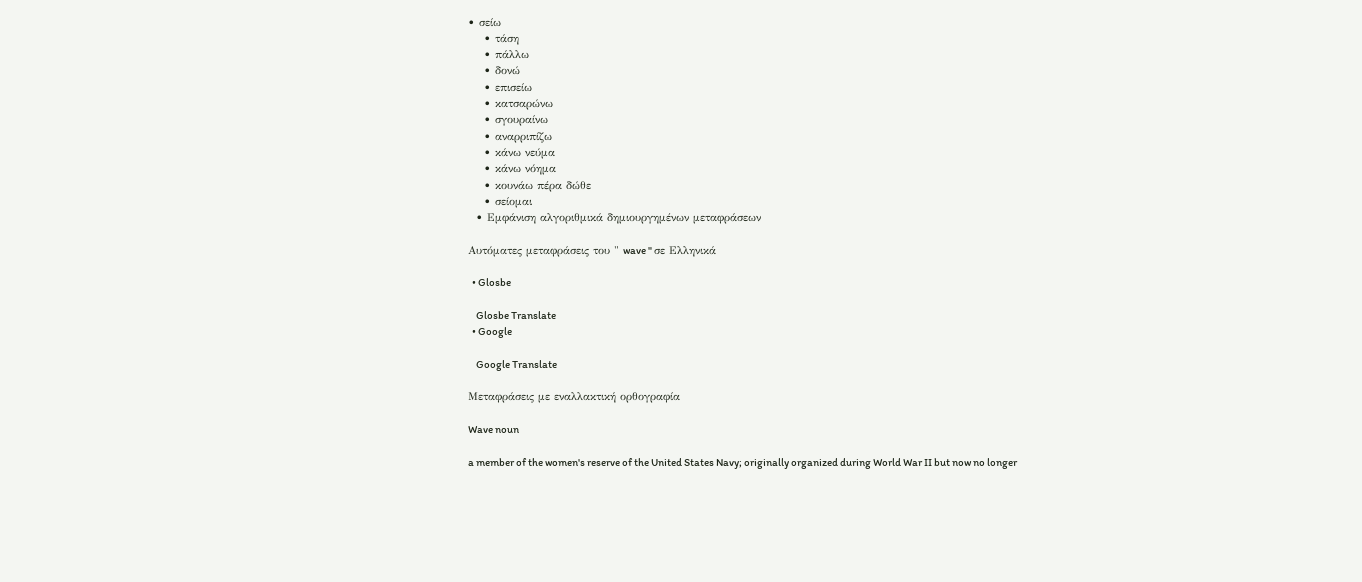• σείω
    • τάση
    • πάλλω
    • δονώ
    • επισείω
    • κατσαρώνω
    • σγουραίνω
    • αναρριπίζω
    • κάνω νεύμα
    • κάνω νόημα
    • κουνάω πέρα δώθε
    • σείομαι
  • Εμφάνιση αλγοριθμικά δημιουργημένων μεταφράσεων

Αυτόματες μεταφράσεις του " wave " σε Ελληνικά

  • Glosbe

    Glosbe Translate
  • Google

    Google Translate

Μεταφράσεις με εναλλακτική ορθογραφία

Wave noun

a member of the women's reserve of the United States Navy; originally organized during World War II but now no longer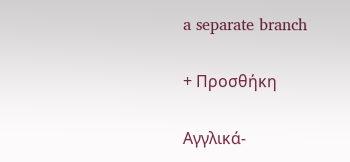a separate branch

+ Προσθήκη

Αγγλικά-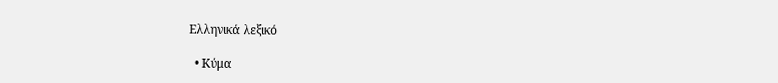Ελληνικά λεξικό

  • Κύμα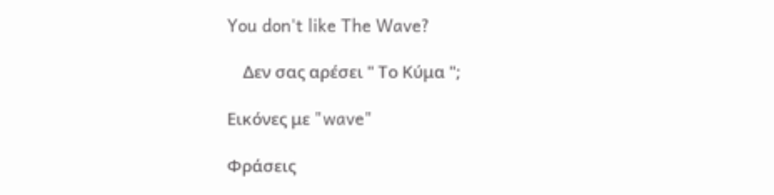You don't like The Wave?

    Δεν σας αρέσει " Το Κύμα ";

Εικόνες με "wave"

Φράσεις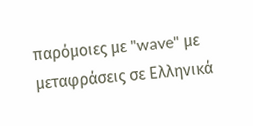παρόμοιες με "wave" με μεταφράσεις σε Ελληνικά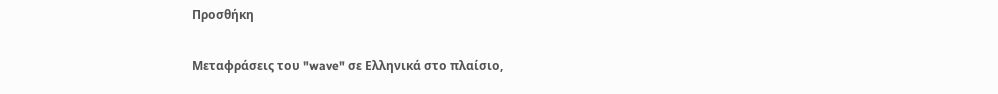Προσθήκη

Μεταφράσεις του "wave" σε Ελληνικά στο πλαίσιο,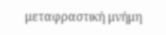μεταφραστική μνήμη